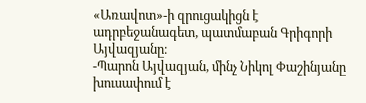«Առավոտ»-ի զրուցակիցն է ադրբեջանագետ, պատմաբան Գրիգորի Այվազյանը։
-Պարոն Այվազյան, մինչ Նիկոլ Փաշինյանը խուսափում է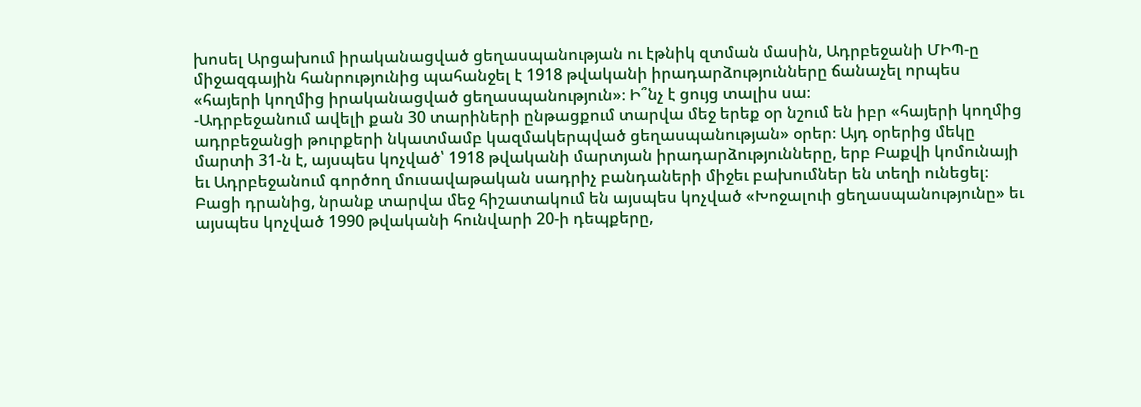խոսել Արցախում իրականացված ցեղասպանության ու էթնիկ զտման մասին, Ադրբեջանի ՄԻՊ-ը միջազգային հանրությունից պահանջել է 1918 թվականի իրադարձությունները ճանաչել որպես «հայերի կողմից իրականացված ցեղասպանություն»։ Ի՞նչ է ցույց տալիս սա։
-Ադրբեջանում ավելի քան 30 տարիների ընթացքում տարվա մեջ երեք օր նշում են իբր «հայերի կողմից ադրբեջանցի թուրքերի նկատմամբ կազմակերպված ցեղասպանության» օրեր։ Այդ օրերից մեկը մարտի 31-ն է, այսպես կոչված՝ 1918 թվականի մարտյան իրադարձությունները, երբ Բաքվի կոմունայի եւ Ադրբեջանում գործող մուսավաթական սադրիչ բանդաների միջեւ բախումներ են տեղի ունեցել։ Բացի դրանից, նրանք տարվա մեջ հիշատակում են այսպես կոչված «Խոջալուի ցեղասպանությունը» եւ այսպես կոչված 1990 թվականի հունվարի 20-ի դեպքերը,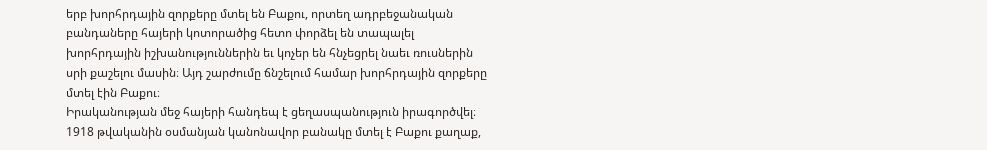երբ խորհրդային զորքերը մտել են Բաքու, որտեղ ադրբեջանական բանդաները հայերի կոտորածից հետո փորձել են տապալել խորհրդային իշխանություններին եւ կոչեր են հնչեցրել նաեւ ռուսներին սրի քաշելու մասին։ Այդ շարժումը ճնշելում համար խորհրդային զորքերը մտել էին Բաքու։
Իրականության մեջ հայերի հանդեպ է ցեղասպանություն իրագործվել։ 1918 թվականին օսմանյան կանոնավոր բանակը մտել է Բաքու քաղաք,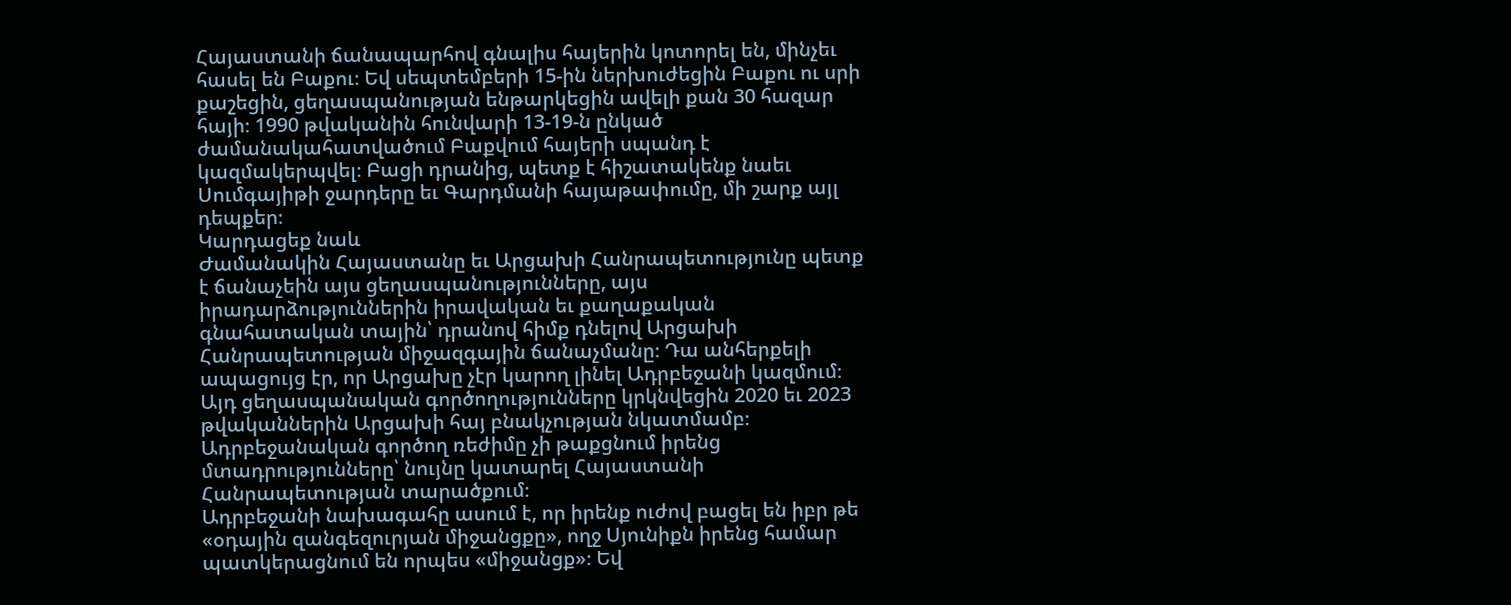Հայաստանի ճանապարհով գնալիս հայերին կոտորել են, մինչեւ հասել են Բաքու։ Եվ սեպտեմբերի 15-ին ներխուժեցին Բաքու ու սրի քաշեցին, ցեղասպանության ենթարկեցին ավելի քան 30 հազար հայի։ 1990 թվականին հունվարի 13-19-ն ընկած ժամանակահատվածում Բաքվում հայերի սպանդ է կազմակերպվել։ Բացի դրանից, պետք է հիշատակենք նաեւ Սումգայիթի ջարդերը եւ Գարդմանի հայաթափումը, մի շարք այլ դեպքեր։
Կարդացեք նաև
Ժամանակին Հայաստանը եւ Արցախի Հանրապետությունը պետք է ճանաչեին այս ցեղասպանությունները, այս իրադարձություններին իրավական եւ քաղաքական գնահատական տային՝ դրանով հիմք դնելով Արցախի Հանրապետության միջազգային ճանաչմանը։ Դա անհերքելի ապացույց էր, որ Արցախը չէր կարող լինել Ադրբեջանի կազմում։ Այդ ցեղասպանական գործողությունները կրկնվեցին 2020 եւ 2023 թվականներին Արցախի հայ բնակչության նկատմամբ։ Ադրբեջանական գործող ռեժիմը չի թաքցնում իրենց մտադրությունները՝ նույնը կատարել Հայաստանի Հանրապետության տարածքում։
Ադրբեջանի նախագահը ասում է, որ իրենք ուժով բացել են իբր թե «օդային զանգեզուրյան միջանցքը», ողջ Սյունիքն իրենց համար պատկերացնում են որպես «միջանցք»։ Եվ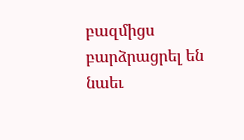բազմիցս բարձրացրել են նաեւ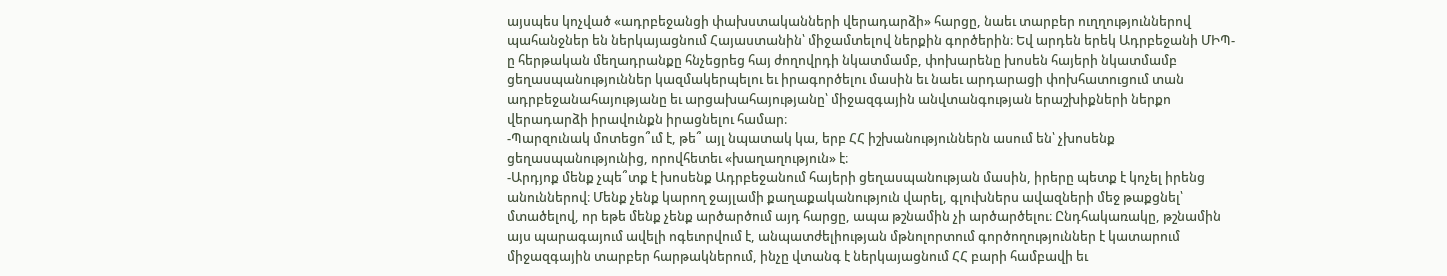այսպես կոչված «ադրբեջանցի փախստականների վերադարձի» հարցը, նաեւ տարբեր ուղղություններով պահանջներ են ներկայացնում Հայաստանին՝ միջամտելով ներքին գործերին։ Եվ արդեն երեկ Ադրբեջանի ՄԻՊ-ը հերթական մեղադրանքը հնչեցրեց հայ ժողովրդի նկատմամբ, փոխարենը խոսեն հայերի նկատմամբ ցեղասպանություններ կազմակերպելու եւ իրագործելու մասին եւ նաեւ արդարացի փոխհատուցում տան ադրբեջանահայությանը եւ արցախահայությանը՝ միջազգային անվտանգության երաշխիքների ներքո վերադարձի իրավունքն իրացնելու համար։
-Պարզունակ մոտեցո՞ւմ է, թե՞ այլ նպատակ կա, երբ ՀՀ իշխանություններն ասում են՝ չխոսենք ցեղասպանությունից, որովհետեւ «խաղաղություն» է։
-Արդյոք մենք չպե՞տք է խոսենք Ադրբեջանում հայերի ցեղասպանության մասին, իրերը պետք է կոչել իրենց անուններով։ Մենք չենք կարող ջայլամի քաղաքականություն վարել, գլուխներս ավազների մեջ թաքցնել՝ մտածելով, որ եթե մենք չենք արծարծում այդ հարցը, ապա թշնամին չի արծարծելու։ Ընդհակառակը, թշնամին այս պարագայում ավելի ոգեւորվում է, անպատժելիության մթնոլորտում գործողություններ է կատարում միջազգային տարբեր հարթակներում, ինչը վտանգ է ներկայացնում ՀՀ բարի համբավի եւ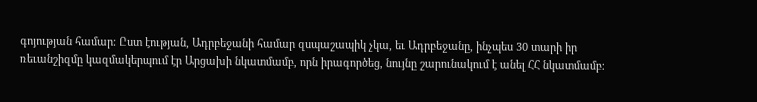գոյության համար։ Ըստ էության, Ադրբեջանի համար զսպաշապիկ չկա, եւ Ադրբեջանը, ինչպես 30 տարի իր ռեւանշիզմը կազմակերպում էր Արցախի նկատմամբ, որն իրագործեց, նույնը շարունակում է անել ՀՀ նկատմամբ։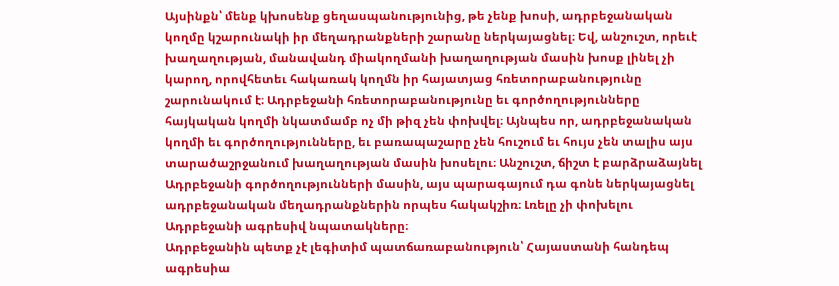Այսինքն՝ մենք կխոսենք ցեղասպանությունից, թե չենք խոսի, ադրբեջանական կողմը կշարունակի իր մեղադրանքների շարանը ներկայացնել։ Եվ, անշուշտ, որեւէ խաղաղության, մանավանդ միակողմանի խաղաղության մասին խոսք լինել չի կարող, որովհետեւ հակառակ կողմն իր հայատյաց հռետորաբանությունը շարունակում է։ Ադրբեջանի հռետորաբանությունը եւ գործողությունները հայկական կողմի նկատմամբ ոչ մի թիզ չեն փոխվել։ Այնպես որ, ադրբեջանական կողմի եւ գործողությունները, եւ բառապաշարը չեն հուշում եւ հույս չեն տալիս այս տարածաշրջանում խաղաղության մասին խոսելու։ Անշուշտ, ճիշտ է բարձրաձայնել Ադրբեջանի գործողությունների մասին, այս պարագայում դա գոնե ներկայացնել ադրբեջանական մեղադրանքներին որպես հակակշիռ։ Լռելը չի փոխելու Ադրբեջանի ագրեսիվ նպատակները։
Ադրբեջանին պետք չէ լեգիտիմ պատճառաբանություն՝ Հայաստանի հանդեպ ագրեսիա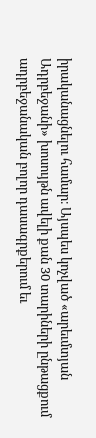իրականացնելու համար։ Այսպես կոչված «արեւմտյան Ադրբեջանի» խոսույթն ավելի քան 30 տարիների ընթացքում ադրբեջանական բոլոր դասագրքերում եւ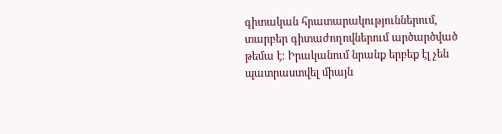գիտական հրատարակություններում, տարբեր գիտաժողովներում արծարծված թեմա է։ Իրականում նրանք երբեք էլ չեն պատրաստվել միայն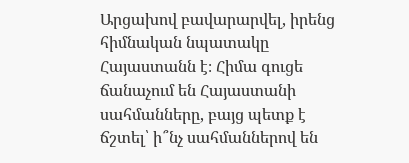Արցախով բավարարվել, իրենց հիմնական նպատակը Հայաստանն է։ Հիմա գուցե ճանաչում են Հայաստանի սահմանները, բայց պետք է ճշտել՝ ի՞նչ սահմաններով են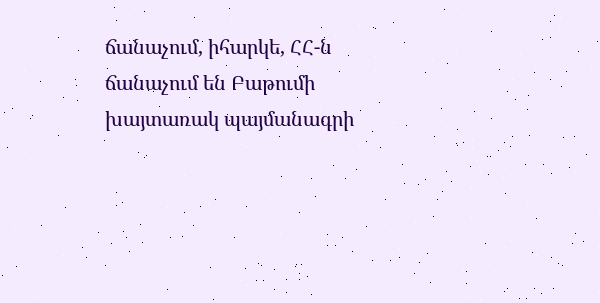ճանաչում, իհարկե, ՀՀ-ն ճանաչում են Բաթումի խայտառակ պայմանագրի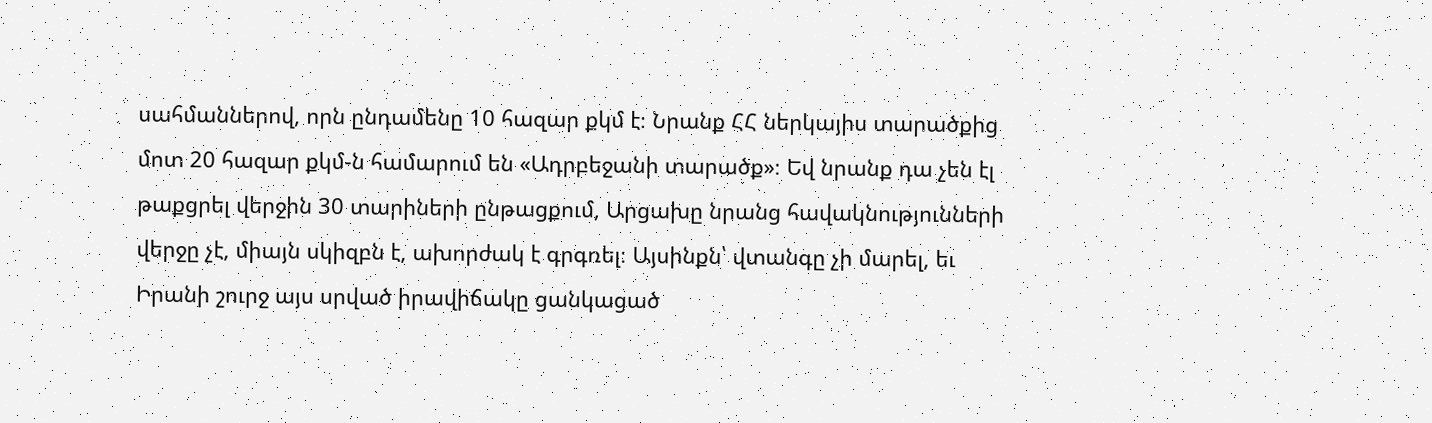սահմաններով, որն ընդամենը 10 հազար քկմ է։ Նրանք ՀՀ ներկայիս տարածքից մոտ 20 հազար քկմ-ն համարում են «Ադրբեջանի տարածք»։ Եվ նրանք դա չեն էլ թաքցրել վերջին 30 տարիների ընթացքում, Արցախը նրանց հավակնությունների վերջը չէ, միայն սկիզբն է, ախորժակ է գրգռել։ Այսինքն՝ վտանգը չի մարել, եւ Իրանի շուրջ այս սրված իրավիճակը ցանկացած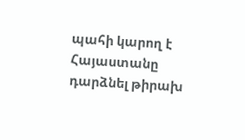պահի կարող է Հայաստանը դարձնել թիրախ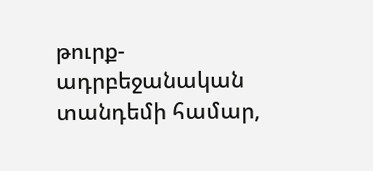թուրք-ադրբեջանական տանդեմի համար,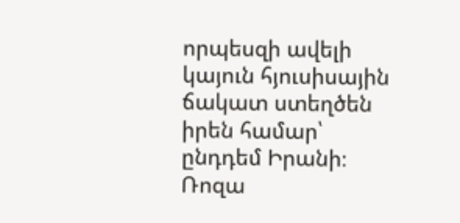որպեսզի ավելի կայուն հյուսիսային ճակատ ստեղծեն իրեն համար՝ ընդդեմ Իրանի։
Ռոզա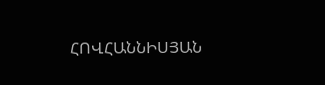ՀՈՎՀԱՆՆԻՍՅԱՆ